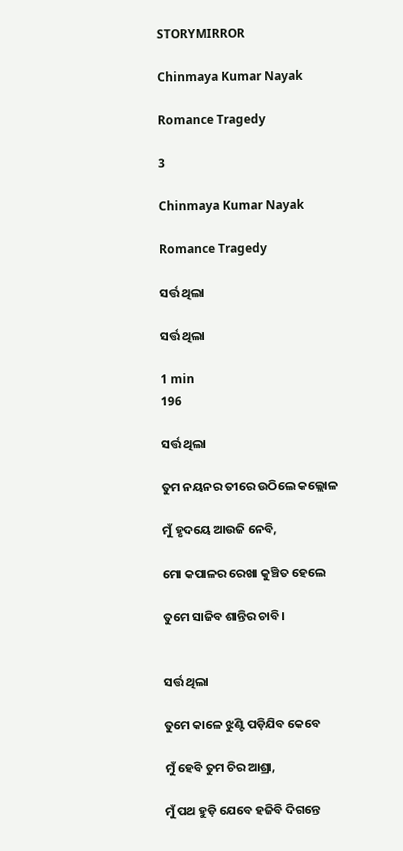STORYMIRROR

Chinmaya Kumar Nayak

Romance Tragedy

3

Chinmaya Kumar Nayak

Romance Tragedy

ସର୍ତ୍ତ ଥିଲା

ସର୍ତ୍ତ ଥିଲା

1 min
196

ସର୍ତ୍ତ ଥିଲା

ତୁମ ନୟନର ତୀରେ ଉଠିଲେ କଲ୍ଲୋଳ

ମୁଁ ହୃଦୟେ ଆଉଜି ନେବି,

ମୋ କପାଳର ରେଖା କୁଞ୍ଚିତ ହେଲେ

ତୁମେ ସାଜିବ ଶାନ୍ତିର ଚାବି।


ସର୍ତ୍ତ ଥିଲା

ତୁମେ କାଳେ ଝୁଣ୍ଟି ପଡ଼ିଯିବ କେବେ

ମୁଁ ହେବି ତୁମ ଚିର ଆଶ୍ରା,

ମୁଁ ପଥ ହୁଡ଼ି ଯେବେ ହଜିବି ଦିଗନ୍ତେ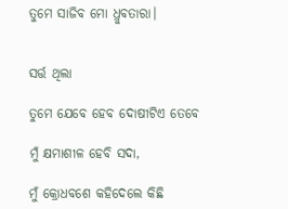ତୁମେ ସାଜିବ ମୋ ଧ୍ରୁବତାରା।


ସର୍ତ୍ତ ଥିଲା

ତୁମେ ଯେବେ ହେବ ଦୋଷୀଟିଏ ତେବେ

ମୁଁ କ୍ଷମାଶୀଳ ହେବି ସଦା,

ମୁଁ କ୍ରୋଧବଶେ କହିଦେଲେ କିଛି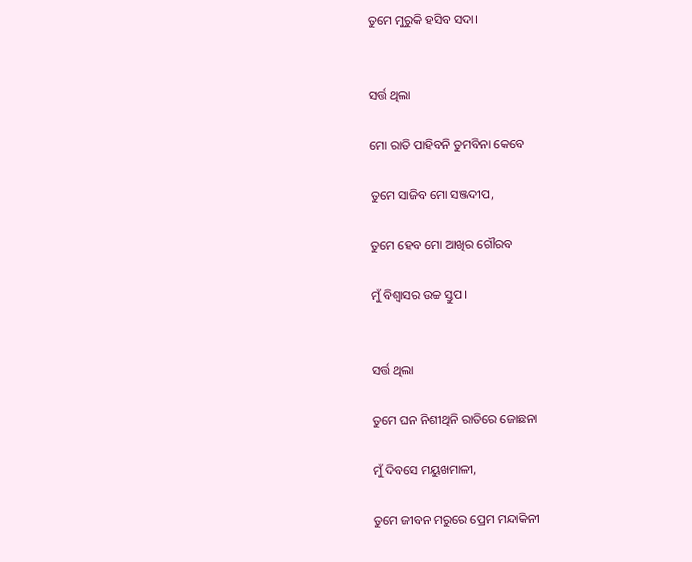ତୁମେ ମୁରୁକି ହସିବ ସଦା।


ସର୍ତ୍ତ ଥିଲା

ମୋ ରାତି ପାହିବନି ତୁମବିନା କେବେ

ତୁମେ ସାଜିବ ମୋ ସଞ୍ଜଦୀପ,

ତୁମେ ହେବ ମୋ ଆଖିର ଗୌରବ

ମୁଁ ବିଶ୍ୱାସର ଉଚ୍ଚ ସ୍ତୁପ।


ସର୍ତ୍ତ ଥିଲା

ତୁମେ ଘନ ନିଶୀଥିନି ରାତିରେ ଜୋଛନା

ମୁଁ ଦିବସେ ମୟୁଖମାଳୀ,

ତୁମେ ଜୀବନ ମରୁରେ ପ୍ରେମ ମନ୍ଦାକିନୀ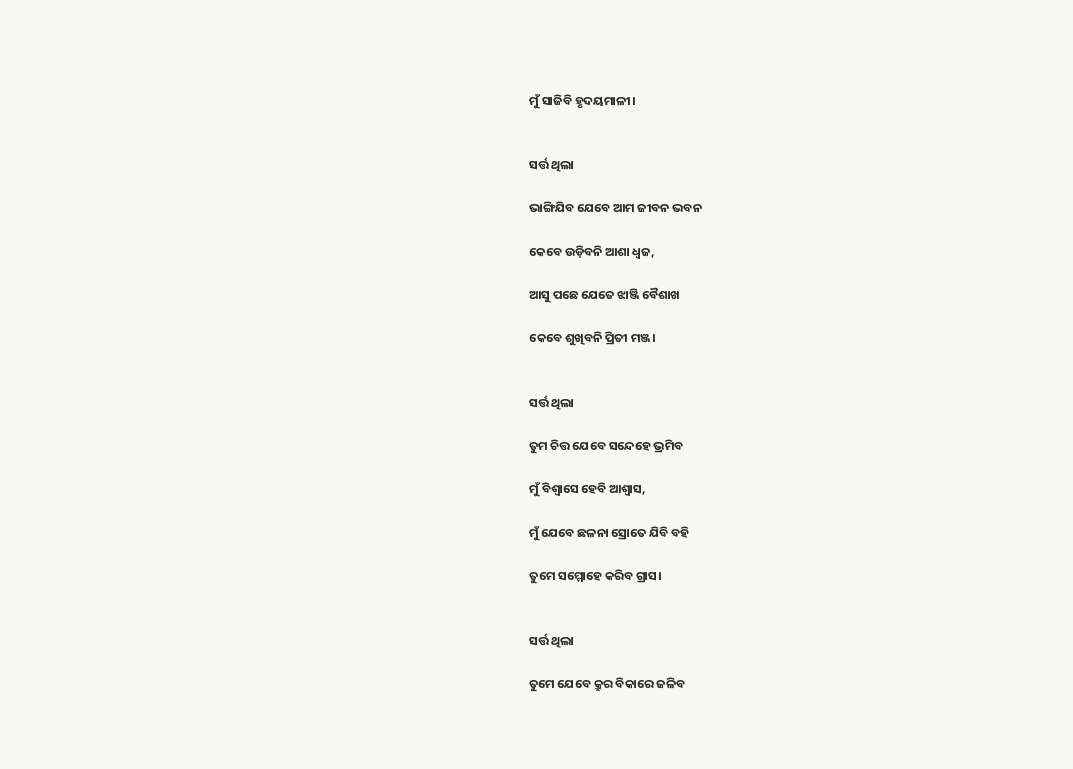ମୁଁ ସାଜିବି ହୃଦୟମାଳୀ।


ସର୍ତ୍ତ ଥିଲା

ଭାଙ୍ଗିଯିବ ଯେବେ ଆମ ଜୀବନ ଭବନ

କେବେ ଉଡ଼ିବନି ଆଶା ଧ୍ଵଜ,

ଆସୁ ପଛେ ଯେତେ ଝାଞ୍ଜି ବୈଶାଖ

କେବେ ଶୁଖିବନି ପ୍ରିତୀ ମଞ୍ଜ।


ସର୍ତ୍ତ ଥିଲା

ତୁମ ଚିତ୍ତ ଯେବେ ସନ୍ଦେହେ ଭ୍ରମିବ

ମୁଁ ବିଶ୍ୱାସେ ହେବି ଆଶ୍ବାସ,

ମୁଁ ଯେବେ ଛଳନା ସ୍ରୋତେ ଯିବି ବହି

ତୁମେ ସମ୍ମୋହେ କରିବ ଗ୍ରାସ।


ସର୍ତ୍ତ ଥିଲା

ତୁମେ ଯେବେ କ୍ରୁର ବିକାରେ ଜଳିବ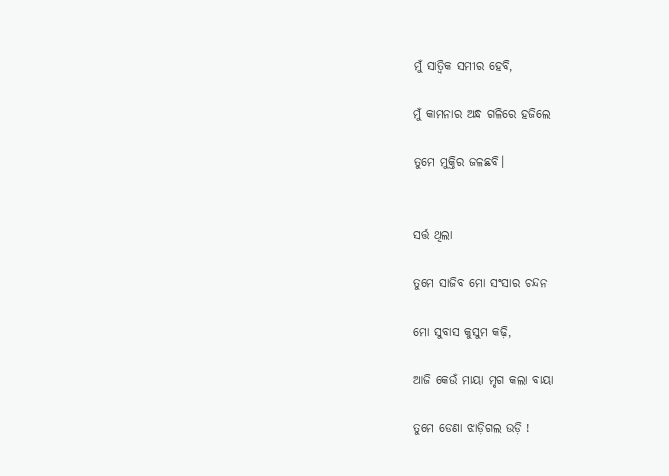ମୁଁ ସାତ୍ଵିକ ସମୀର ହେବି,

ମୁଁ କାମନାର ଅନ୍ଧ ଗଳିରେ ହଜିଲେ

ତୁମେ ମୁକ୍ତିର ଜଳଛବି।


ସର୍ତ୍ତ ଥିଲା

ତୁମେ ସାଜିବ ମୋ ସଂସାର ଚନ୍ଦନ

ମୋ ସୁବାସ କୁସୁମ କଢ଼ି,

ଆଜି କେଉଁ ମାୟା ମୃଗ କଲା ବାୟା

ତୁମେ ଡେଣା ଝାଡ଼ିଗଲ ଉଡ଼ି !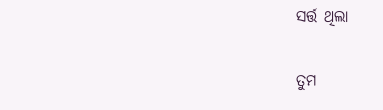ସର୍ତ୍ତ ଥିଲା

ତୁମ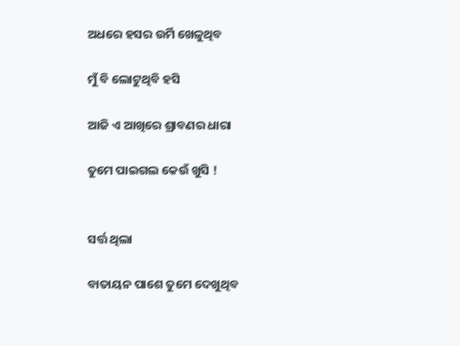ଅଧରେ ହସର ଉର୍ମି ଖେଳୁଥିବ

ମୁଁ ବି ଲୋଟୁଥିବି ହସି

ଆଜି ଏ ଆଖିରେ ଶ୍ରାବଣର ଧାରା

ତୁମେ ପାଇଗଲ କେଉଁ ଖୁସି !


ସର୍ତ୍ତ ଥିଲା

ବାତାୟନ ପାଶେ ତୁମେ ଦେଖୁଥିବ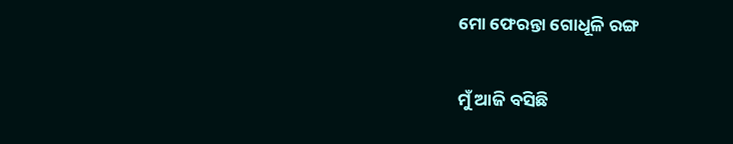ମୋ ଫେରନ୍ତା ଗୋଧୂଳି ରଙ୍ଗ

ମୁଁ ଆଜି ବସିଛି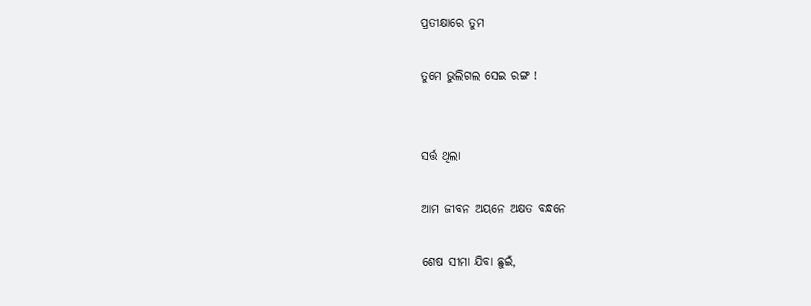ପ୍ରତୀକ୍ଷାରେ ତୁମ

ତୁମେ ଭୁଲିଗଲ ସେଇ ରଙ୍ଗ !


ସର୍ତ୍ତ ଥିଲା

ଆମ ଜୀବନ ଅୟନେ ଅକ୍ଷତ ବନ୍ଧନେ

ଶେଷ ସୀମା ଯିବା ଛୁଇଁ,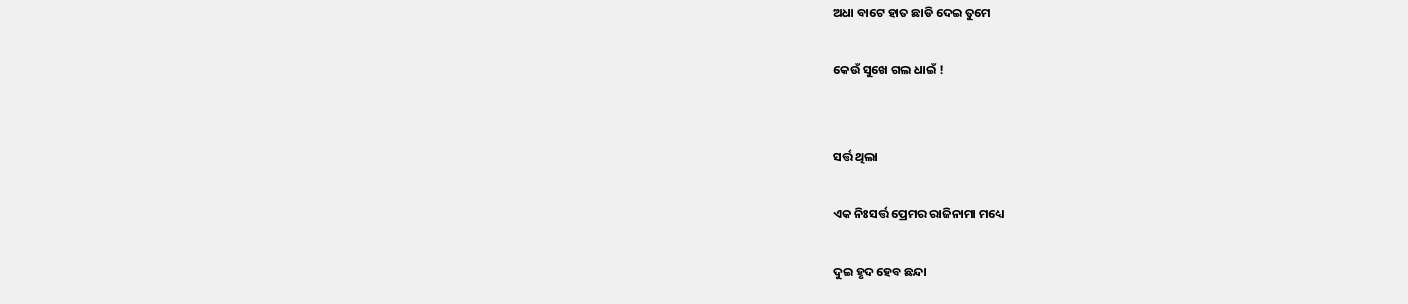ଅଧା ବାଟେ ହାତ ଛାଡି ଦେଇ ତୁମେ

କେଉଁ ସୁଖେ ଗଲ ଧାଇଁ !


ସର୍ତ୍ତ ଥିଲା

ଏକ ନିଃସର୍ତ୍ତ ପ୍ରେମର ରାଜିନାମା ମଧ୍ୟେ

ଦୁଇ ହୃଦ ହେବ ଛନ୍ଦା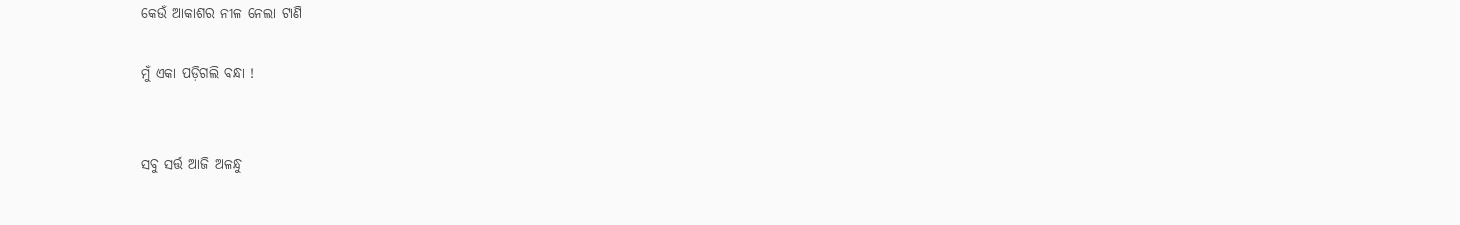କେଉଁ ଆକାଶର ନୀଳ ନେଲା ଟାଣି

ମୁଁ ଏକା ପଡ଼ିଗଲି ବନ୍ଧା !


ସବୁ ସର୍ତ୍ତ ଆଜି ଅଳନ୍ଧୁ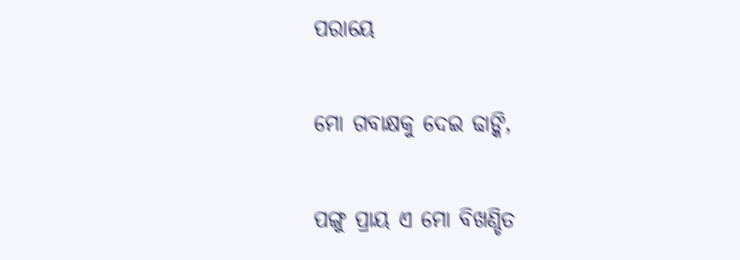ପରାୟେ

ମୋ ଗବାକ୍ଷକୁ ଦେଇ ଢାଙ୍କି,

ପଙ୍ଗୁ ପ୍ରାୟ ଏ ମୋ ବିଖଣ୍ଡିତ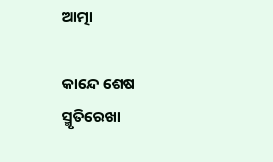ଆତ୍ମା

କାନ୍ଦେ ଶେଷ ସ୍ମୃତିରେଖା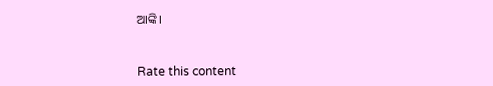ଆଙ୍କି।


Rate this content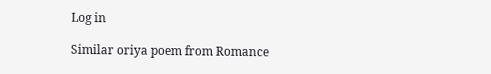Log in

Similar oriya poem from Romance